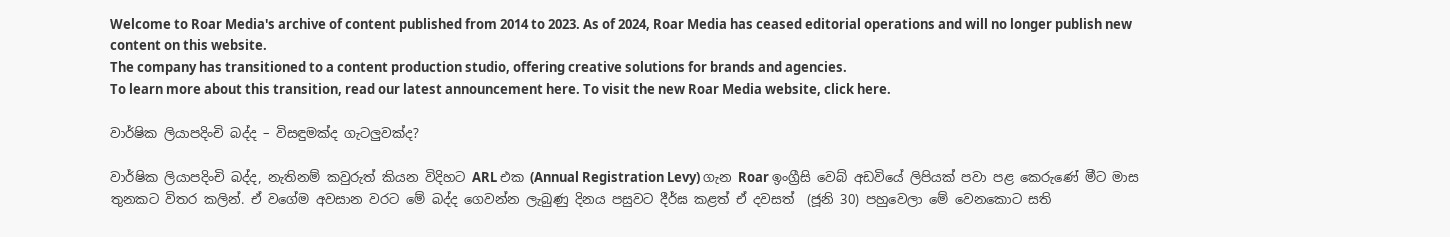Welcome to Roar Media's archive of content published from 2014 to 2023. As of 2024, Roar Media has ceased editorial operations and will no longer publish new content on this website.
The company has transitioned to a content production studio, offering creative solutions for brands and agencies.
To learn more about this transition, read our latest announcement here. To visit the new Roar Media website, click here.

වාර්ෂික ලියාපදිංචි බද්ද – විසඳුමක්ද ගැටලුවක්ද?

වාර්ෂික ලියාපදිංචි බද්ද, නැතිනම් කවුරුත් කියන විදිහට ARL එක (Annual Registration Levy) ගැන Roar ඉංග්‍රීසි වෙබ් අඩවියේ ලිපියක් පවා පළ කෙරුණේ මීට මාස තුනකට විතර කලින්. ඒ වගේම අවසාන වරට මේ බද්ද ගෙවන්න ලැබුණු දිනය පසුවට දීර්ඝ කළත් ඒ දවසත්  (ජූනි 30) පහුවෙලා මේ වෙනකොට සති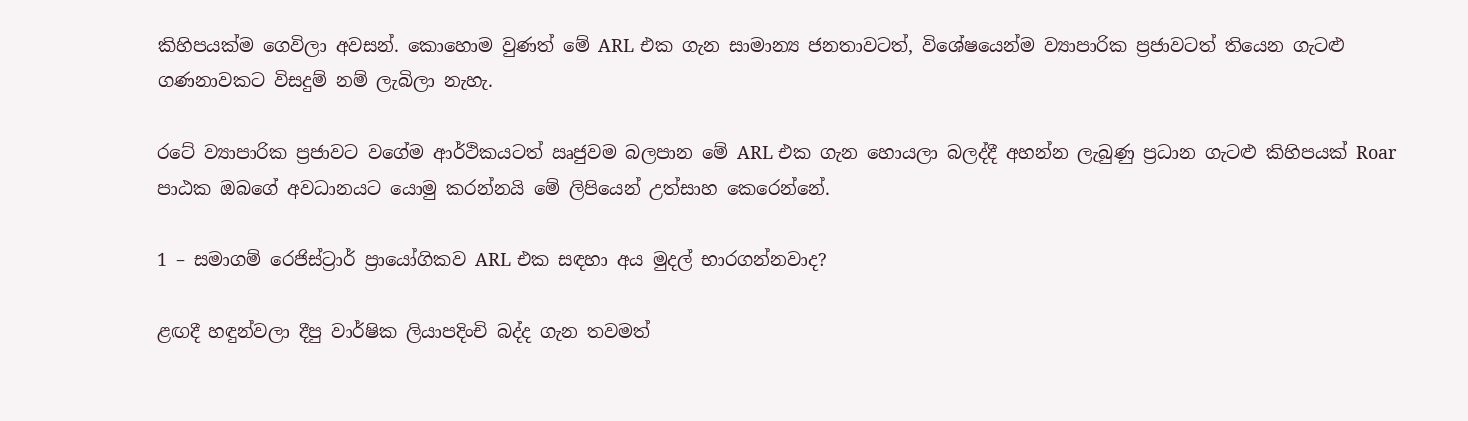කිහිපයක්ම ගෙවිලා අවසන්. කොහොම වුණත් මේ ARL එක ගැන සාමාන්‍ය ජනතාවටත්, විශේෂයෙන්ම ව්‍යාපාරික ප්‍රජාවටත් තියෙන ගැටළු ගණනාවකට විසදුම් නම් ලැබිලා නැහැ.

රටේ ව්‍යාපාරික ප්‍රජාවට වගේම ආර්ථිකයටත් ඍජුවම බලපාන මේ ARL එක ගැන හොයලා බලද්දී අහන්න ලැබුණු ප්‍රධාන ගැටළු කිහිපයක් Roar පාඨක ඔබගේ අවධානයට යොමු කරන්නයි මේ ලිපියෙන් උත්සාහ කෙරෙන්නේ.

1 – සමාගම් රෙජිස්ට්‍රාර් ප්‍රායෝගිකව ARL එක සඳහා අය මුදල් භාරගන්නවාද?

ළඟදී හඳුන්වලා දීපු වාර්ෂික ලියාපදිංචි බද්ද ගැන තවමත්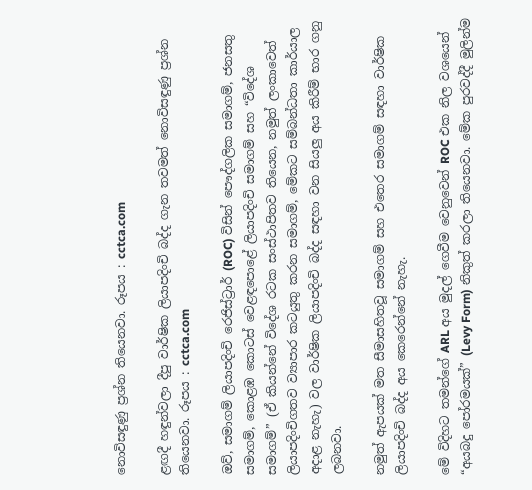නොවිසඳුණු ප්‍රශ්න තියෙනවා. රූපය : cctca.com

ළඟදී හඳුන්වලා දීපු වාර්ෂික ලියාපදිංචි බද්ද ගැන තවමත් නොවිසඳුණු ප්‍රශ්න තියෙනවා. රූපය : cctca.com

ඔව්, සමාගම් ලියාපදිංචි රෙජිස්ට්‍රාර් (ROC) විසින් පෞද්ගලික සමාගම්, ජනසතු සමාගම්, කොළඹ කොටස් වෙළඳපොළේ ලියාපදිංචි සමාගම් සහ “විදේශ සමාගම්” (ඒ කියන්නේ විදේශ රටක සංස්ථාපිතව තියෙන, නමුත් ලංකාවෙත් ලියාපදිංචිගතව ව්‍යාපාර කටයුතු කරන සමාගම්, මේකට සම්බන්ධතා කාර්යාල අදාළ නැහැ) වල වාර්ෂික ලියාපදිංචි බද්ද සඳහා වන සියලු අය කිරීම් භාර ගනු ලබනවා.

නමුත් ඇපයක් මත සීමාසහිතවූ සමාගම් සහ එතෙර සමාගම් සඳහා වාර්ෂික ලියාපදිංචි බද්ද අය කෙරෙන්නේ නැහැ.

මේ විදිහට තමන්ගේ ARL අය මුදල් ගෙවීම වෙනුවෙන් ROC එක නිල වශයෙන් “අයබදු පෝරමයක්” (Levy Form) නිකුත් කරලා තියෙනවා. මේක පුරවද්දී මුලින්ම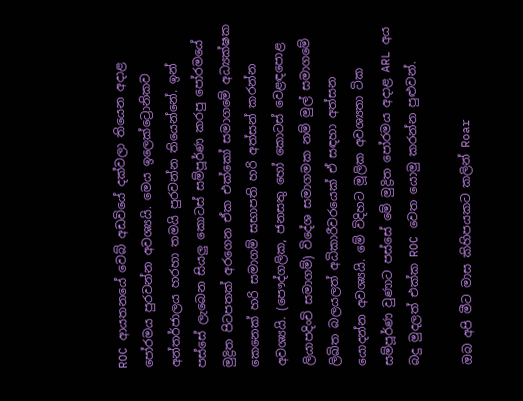ROC ආයතනයේ වෙබ් අඩවියේ දක්වලා තියෙන අදාළ පෝරමය පුරවන්න අවශ්‍යයි. මෙය ඉලෙක්ට්‍රොනිකව අන්තර්ජාලය හරහා තමයි පුරවන්න තියෙන්නේ. ඉන් පස්සේ ලැබෙන සියලු කොටස් සම්පූර්ණ කරපු පෝරමයේ මුද්‍රිත පිටපතක් අරගෙන ඒක එක්කෝ සමාගමේ අධ්‍යක්ෂක කෙනෙක් හරි සමාගම් සභාපති හරි අත්සන් කරන්න අවශ්‍යයි. (පෞද්ගලික, ජනසතු හෝ කොටස් වෙළඳපොළ ලියාපදිංචි සමාගම්) විදේශ සමාගමක නම් මුල් සමාගමේ ලිඛිත බලයලත් අධිකාරීවරයෙක් ඒ සඳහා අත්සන යොදන්න අවශ්‍යයි. මේ විදිහට මූලික අවශ්‍යතා ටික සම්පූර්ණ වුණාට පස්සේ මේ මුද්‍රිත පෝරමය අදාළ ARL අය බදු මුදලත් එක්ක ROC වෙත යොමු කරන්න පුළුවන්.

ඔබ අපි මීට මාස කිහිපයකට කලින් Roar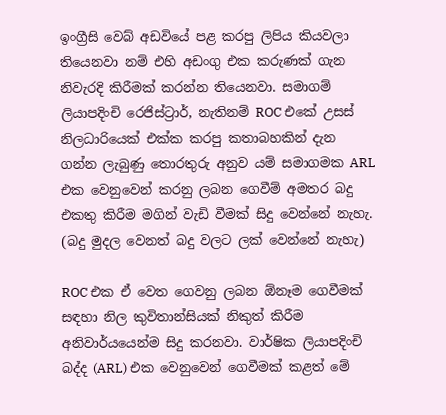ඉංග්‍රීසි වෙබ් අඩවියේ පළ කරපු ලිපිය කියවලා තියෙනවා නම් එහි අඩංගු එක කරුණක් ගැන නිවැරදි කිරීමක් කරන්න තියෙනවා. සමාගම් ලියාපදිංචි රෙජිස්ට්‍රාර්, නැතිනම් ROC එකේ උසස් නිලධාරියෙක් එක්ක කරපු කතාබහකින් දැන ගන්න ලැබුණු තොරතුරු අනුව යම් සමාගමක ARL එක වෙනුවෙන් කරනු ලබන ගෙවීම් අමතර බදු එකතු කිරීම මගින් වැඩි වීමක් සිදු වෙන්නේ නැහැ. (බදු මුදල වෙනත් බදු වලට ලක් වෙන්නේ නැහැ)

ROC එක ඒ වෙත ගෙවනු ලබන ඕනෑම ගෙවීමක් සඳහා නිල කුවිතාන්සියක් නිකුත් කිරීම අනිවාර්යයෙන්ම සිදු කරනවා. වාර්ෂික ලියාපදිංචි බද්ද (ARL) එක වෙනුවෙන් ගෙවීමක් කළත් මේ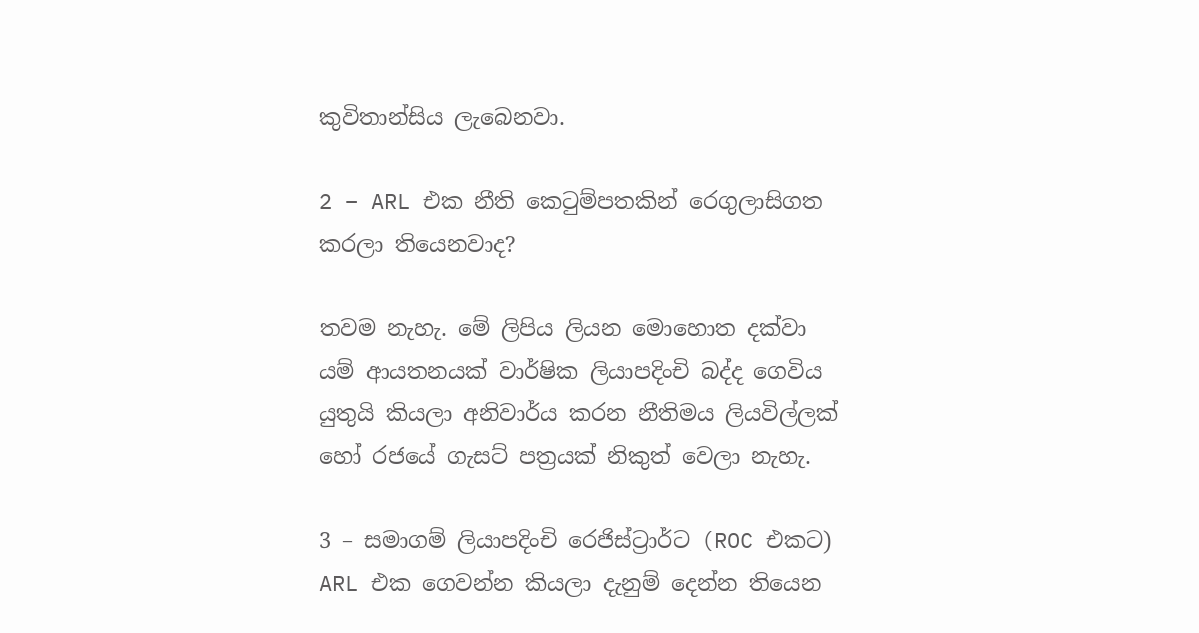කුවිතාන්සිය ලැබෙනවා.

2 – ARL එක නීති කෙටුම්පතකින් රෙගුලාසිගත කරලා තියෙනවාද?

තවම නැහැ. මේ ලිපිය ලියන මොහොත දක්වා යම් ආයතනයක් වාර්ෂික ලියාපදිංචි බද්ද ගෙවිය යුතුයි කියලා අනිවාර්ය කරන නීතිමය ලියවිල්ලක් හෝ රජයේ ගැසට් පත්‍රයක් නිකුත් වෙලා නැහැ.

3 – සමාගම් ලියාපදිංචි රෙජිස්ට්‍රාර්ට (ROC එකට) ARL එක ගෙවන්න කියලා දැනුම් දෙන්න තියෙන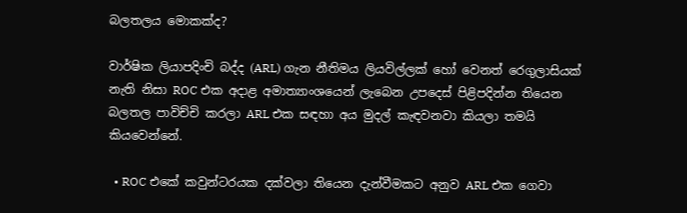බලතලය මොකක්ද?

වාර්ෂික ලියාපදිංචි බද්ද (ARL) ගැන නීතිමය ලියවිල්ලක් හෝ වෙනත් රෙගුලාසියක් නැති නිසා ROC එක අදාළ අමාත්‍යාංශයෙන් ලැබෙන උපදෙස් පිළිපදින්න තියෙන බලතල පාවිච්චි කරලා ARL එක සඳහා අය මුදල් කැඳවනවා කියලා තමයි කියවෙන්නේ.

  • ROC එකේ කවුන්ටරයක දක්වලා තියෙන දැන්වීමකට අනුව ARL එක ගෙවා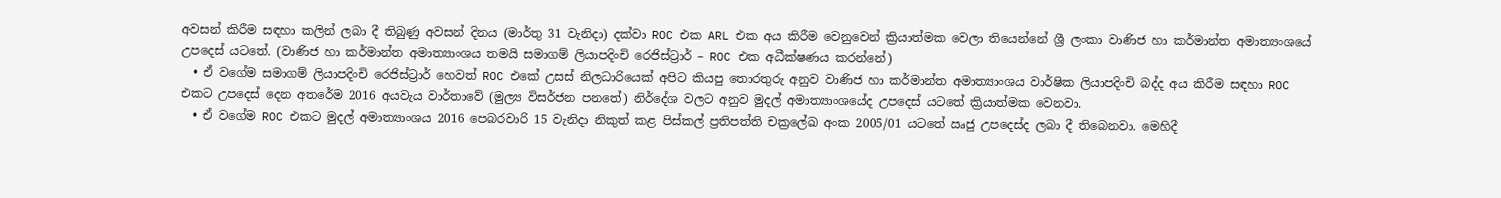අවසන් කිරීම සඳහා කලින් ලබා දී තිබුණු අවසන් දිනය (මාර්තු 31 වැනිදා) දක්වා ROC එක ARL එක අය කිරීම වෙනුවෙන් ක්‍රියාත්මක වෙලා තියෙන්නේ ශ්‍රී ලංකා වාණිජ හා කර්මාන්ත අමාත්‍යංශයේ උපදෙස් යටතේ. (වාණිජ හා කර්මාන්ත අමාත්‍යාංශය තමයි සමාගම් ලියාපදිංචි රෙජිස්ට්‍රාර් – ROC එක අධීක්ෂණය කරන්නේ)
  • ඒ වගේම සමාගම් ලියාපදිංචි රෙජිස්ට්‍රාර් හෙවත් ROC එකේ උසස් නිලධාරියෙක් අපිට කියපු තොරතුරු අනුව වාණිජ හා කර්මාන්ත අමාත්‍යාංශය වාර්ෂික ලියාපදිංචි බද්ද අය කිරීම සඳහා ROC එකට උපදෙස් දෙන අතරේම 2016 අයවැය වාර්තාවේ (මුල්‍ය විසර්ජන පනතේ) නිර්දේශ වලට අනුව මුදල් අමාත්‍යාංශයේද උපදෙස් යටතේ ක්‍රියාත්මක වෙනවා.
  • ඒ වගේම ROC එකට මුදල් අමාත්‍යාංශය 2016 පෙබරවාරි 15 වැනිදා නිකුත් කළ පිස්කල් ප්‍රතිපත්ති චක්‍රලේඛ අංක 2005/01 යටතේ ඍජු උපදෙස්ද ලබා දී තිබෙනවා. මෙහිදී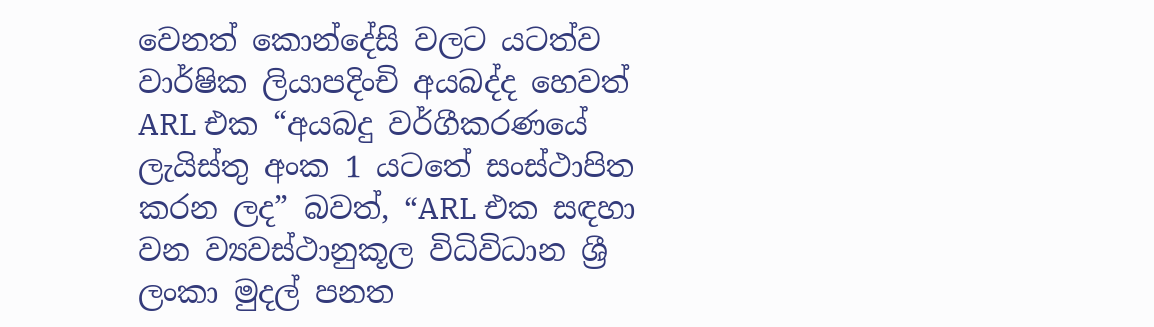වෙනත් කොන්දේසි වලට යටත්ව වාර්ෂික ලියාපදිංචි අයබද්ද හෙවත් ARL එක “අයබදු වර්ගීකරණයේ ලැයිස්තු අංක 1 යටතේ සංස්ථාපිත කරන ලද” බවත්, “ARL එක සඳහා වන ව්‍යවස්ථානුකූල විධිවිධාන ශ්‍රී ලංකා මුදල් පනත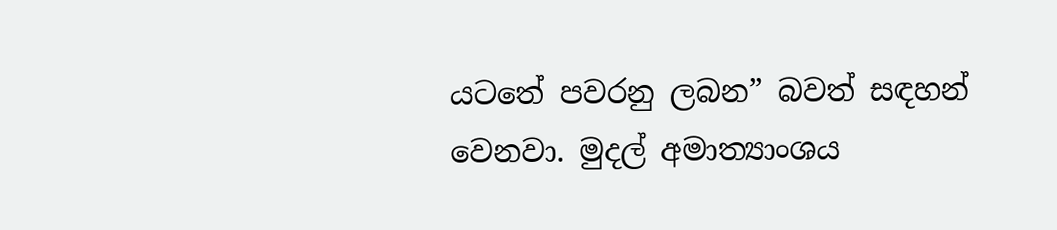යටතේ පවරනු ලබන” බවත් සඳහන් වෙනවා. මුදල් අමාත්‍යාංශය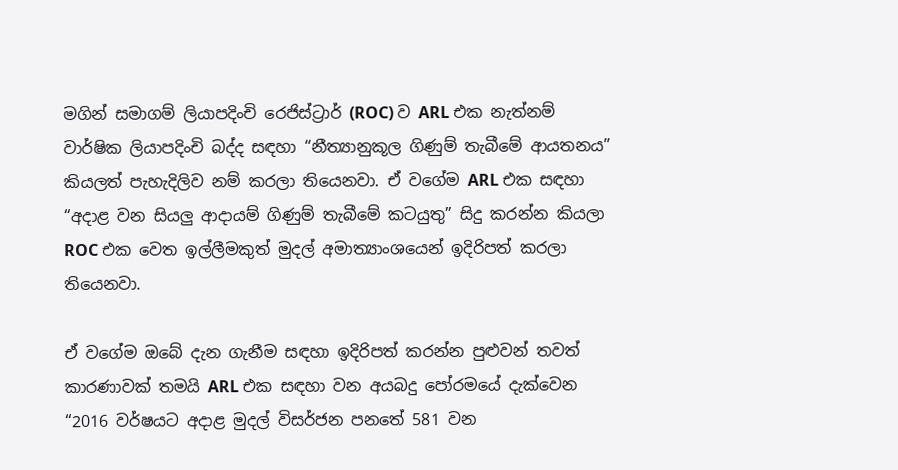මගින් සමාගම් ලියාපදිංචි රෙජිස්ට්‍රාර් (ROC) ව ARL එක නැත්නම් වාර්ෂික ලියාපදිංචි බද්ද සඳහා “නීත්‍යානුකූල ගිණුම් තැබීමේ ආයතනය” කියලත් පැහැදිලිව නම් කරලා තියෙනවා. ඒ වගේම ARL එක සඳහා “අදාළ වන සියලු ආදායම් ගිණුම් තැබීමේ කටයුතු” සිදු කරන්න කියලා ROC එක වෙත ඉල්ලීමකුත් මුදල් අමාත්‍යාංශයෙන් ඉදිරිපත් කරලා තියෙනවා.

ඒ වගේම ඔබේ දැන ගැනීම සඳහා ඉදිරිපත් කරන්න පුළුවන් තවත් කාරණාවක් තමයි ARL එක සඳහා වන අයබදු පෝරමයේ දැක්වෙන “2016 වර්ෂයට අදාළ මුදල් විසර්ජන පනතේ 581 වන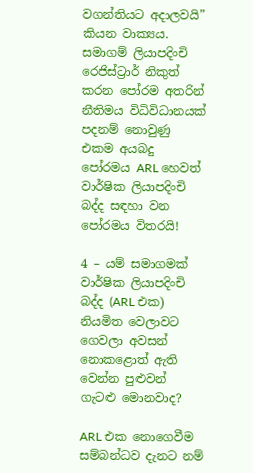වගන්තියට අදාලවයි” කියන වාක්‍යය. සමාගම් ලියාපදිංචි රෙජිස්ට්‍රාර් නිකුත් කරන පෝරම අතරින් නීතිමය විධිවිධානයක් පදනම් නොවුණු එකම අයබදු පෝරමය ARL හෙවත් වාර්ෂික ලියාපදිංචි බද්ද සඳහා වන පෝරමය විතරයි!

4 – යම් සමාගමක් වාර්ෂික ලියාපදිංචි බද්ද (ARL එක) නියමිත වෙලාවට ගෙවලා අවසන් නොකළොත් ඇති වෙන්න පුළුවන් ගැටළු මොනවාද?

ARL එක නොගෙවීම සම්බන්ධව දැනට නම්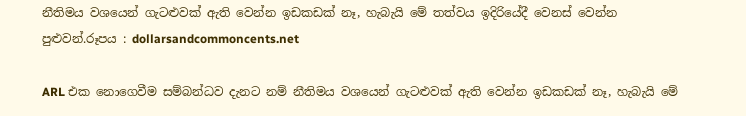නීතිමය වශයෙන් ගැටළුවක් ඇති වෙන්න ඉඩකඩක් නෑ, හැබැයි මේ තත්වය ඉදිරියේදී වෙනස් වෙන්න පුළුවන්.රූපය : dollarsandcommoncents.net

ARL එක නොගෙවීම සම්බන්ධව දැනට නම් නීතිමය වශයෙන් ගැටළුවක් ඇති වෙන්න ඉඩකඩක් නෑ, හැබැයි මේ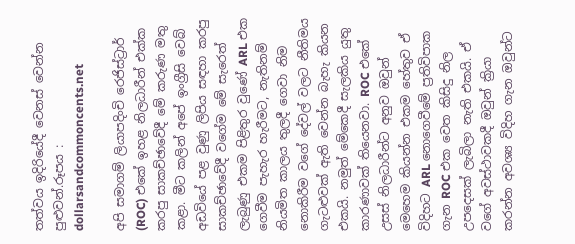තත්වය ඉදිරියේදී වෙනස් වෙන්න පුළුවන්.රූපය : dollarsandcommoncents.net

අපි සමාගම් ලියාපදිංචි රෙජිස්ට්‍රාර් (ROC) එකේ ඉහළ නිලධාරීන් එක්ක කරපු සාකච්ඡාවේදී මේ කරුණ මතු කළා. මීට කලින් අපේ ඉංග්‍රීසි වෙබ් අඩවියේ පළ වුණු ලිපිය සඳහා කරපු සාකච්ඡාවේදී වගේම මේ සැරෙත් ලැබුණු එකම පිළිතුර වුණේ ARL එක ගෙවීම පැහැර හැරීමට, නැතිනම් නියමිත කාලය තුලදී ගෙවා නිම නොකිරීම වගේ දේවල් වලට නීතිමය ගැටළුවක් ඇති වෙන්න බැහැ කියන එකයි. නමුත් මේකෙදී සැලකිය යුතු කාරණාවක් තියෙනවා. ROC එකේ උසස් නිලධාරීන්ට අනුව ඔවුන් මෙහෙම කියන්න එකම හේතුව ඒ විදිහට ARL නොගෙවීමේ ප්‍රතිවිපාක ගැන ROC එක වෙත කිසිදු නිල උපදෙසක් ලැබිලා නැති එකයි. ඒ වගේ අවස්ථාවකදී ඔවුන් ක්‍රියා කරන්න අවශ්‍ය විදිහ ගැන ඔවුන්ට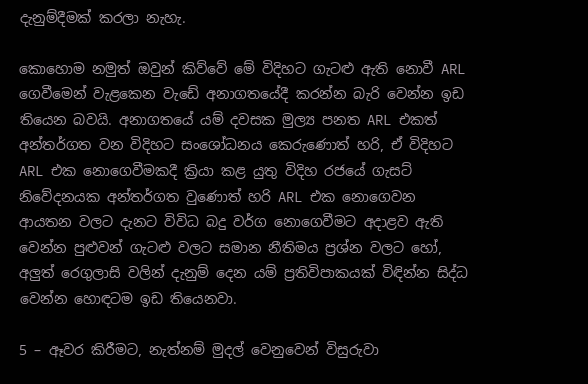දැනුම්දීමක් කරලා නැහැ.

කොහොම නමුත් ඔවුන් කිව්වේ මේ විදිහට ගැටළු ඇති නොවී ARL ගෙවීමෙන් වැළකෙන වැඩේ අනාගතයේදී කරන්න බැරි වෙන්න ඉඩ තියෙන බවයි. අනාගතයේ යම් දවසක මුල්‍ය පනත ARL එකත් අන්තර්ගත වන විදිහට සංශෝධනය කෙරුණොත් හරි, ඒ විදිහට ARL එක නොගෙවීමකදී ක්‍රියා කළ යුතු විදිහ රජයේ ගැසට් නිවේදනයක අන්තර්ගත වුණොත් හරි ARL එක නොගෙවන ආයතන වලට දැනට විවිධ බදු වර්ග නොගෙවීමට අදාළව ඇති වෙන්න පුළුවන් ගැටළු වලට සමාන නීතිමය ප්‍රශ්න වලට හෝ, අලුත් රෙගුලාසි වලින් දැනුම් දෙන යම් ප්‍රතිවිපාකයක් විඳින්න සිද්ධ වෙන්න හොඳටම ඉඩ තියෙනවා.

5 – ඈවර කිරීමට, නැත්නම් මුදල් වෙනුවෙන් විසුරුවා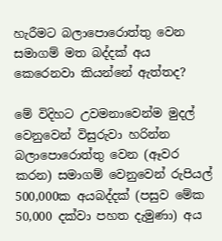හැරීමට බලාපොරොත්තු වෙන සමාගම් මත බද්දක් අය කෙරෙනවා කියන්නේ ඇත්තද?

මේ විදිහට උවමනාවෙන්ම මුදල් වෙනුවෙන් විසුරුවා හරින්න බලාපොරොත්තු වෙන (ඈවර කරන) සමාගම් වෙනුවෙන් රුපියල් 500,000ක අයබද්දක් (පසුව මේක 50,000 දක්වා පහත දැමුණා) අය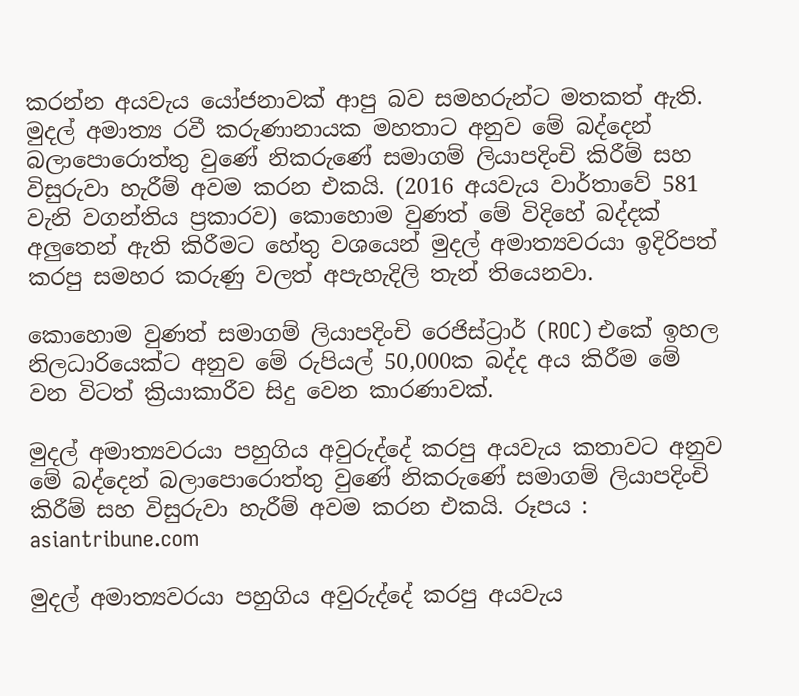කරන්න අයවැය යෝජනාවක් ආපු බව සමහරුන්ට මතකත් ඇති. මුදල් අමාත්‍ය රවී කරුණානායක මහතාට අනුව මේ බද්දෙන් බලාපොරොත්තු වුණේ නිකරුණේ සමාගම් ලියාපදිංචි කිරීම් සහ විසුරුවා හැරීම් අවම කරන එකයි. (2016 අයවැය වාර්තාවේ 581 වැනි වගන්තිය ප්‍රකාරව) කොහොම වුණත් මේ විදිහේ බද්දක් අලුතෙන් ඇති කිරීමට හේතු වශයෙන් මුදල් අමාත්‍යවරයා ඉදිරිපත් කරපු සමහර කරුණු වලත් අපැහැදිලි තැන් තියෙනවා.

කොහොම වුණත් සමාගම් ලියාපදිංචි රෙජිස්ට්‍රාර් (ROC) එකේ ඉහල නිලධාරියෙක්ට අනුව මේ රුපියල් 50,000ක බද්ද අය කිරීම මේ වන විටත් ක්‍රියාකාරීව සිදු වෙන කාරණාවක්.

මුදල් අමාත්‍යවරයා පහුගිය අවුරුද්දේ කරපු අයවැය කතාවට අනුව මේ බද්දෙන් බලාපොරොත්තු වුණේ නිකරුණේ සමාගම් ලියාපදිංචි කිරීම් සහ විසුරුවා හැරීම් අවම කරන එකයි. රූපය : asiantribune.com

මුදල් අමාත්‍යවරයා පහුගිය අවුරුද්දේ කරපු අයවැය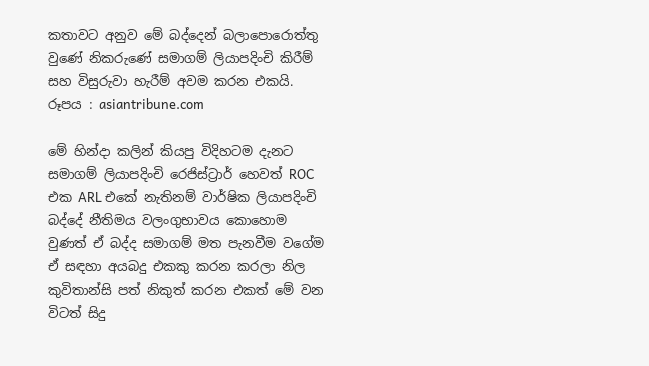කතාවට අනුව මේ බද්දෙන් බලාපොරොත්තු වුණේ නිකරුණේ සමාගම් ලියාපදිංචි කිරීම් සහ විසුරුවා හැරීම් අවම කරන එකයි. රූපය : asiantribune.com

මේ හින්දා කලින් කියපු විදිහටම දැනට සමාගම් ලියාපදිංචි රෙජිස්ට්‍රාර් හෙවත් ROC එක ARL එකේ නැතිනම් වාර්ෂික ලියාපදිංචි බද්දේ නීතිමය වලංගුභාවය කොහොම වුණත් ඒ බද්ද සමාගම් මත පැනවීම වගේම ඒ සඳහා අයබදු එකකු කරන කරලා නිල කුවිතාන්සි පත් නිකුත් කරන එකත් මේ වන විටත් සිදු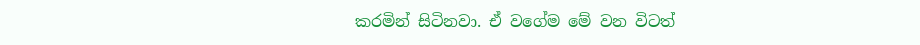කරමින් සිටිනවා. ඒ වගේම මේ වන විටත්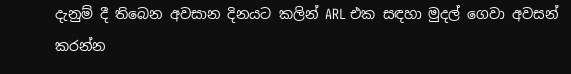දැනුම් දී තිබෙන අවසාන දිනයට කලින් ARL එක සඳහා මුදල් ගෙවා අවසන් කරන්න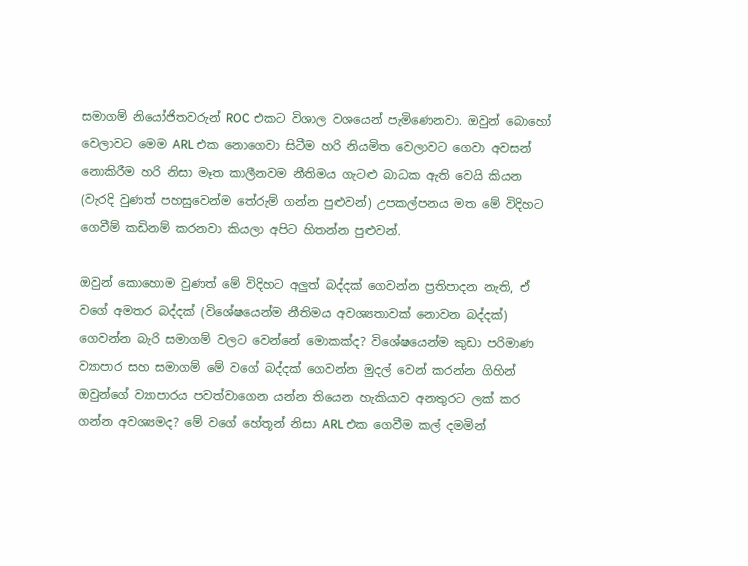සමාගම් නියෝජිතවරුන් ROC එකට විශාල වශයෙන් පැමිණෙනවා. ඔවුන් බොහෝ වෙලාවට මෙම ARL එක නොගෙවා සිටීම හරි නියමිත වෙලාවට ගෙවා අවසන් නොකිරීම හරි නිසා මෑත කාලීනවම නීතිමය ගැටළු බාධක ඇති වෙයි කියන (වැරදි වුණත් පහසුවෙන්ම තේරුම් ගන්න පුළුවන්) උපකල්පනය මත මේ විදිහට ගෙවීම් කඩිනම් කරනවා කියලා අපිට හිතන්න පුළුවන්.

ඔවුන් කොහොම වුණත් මේ විදිහට අලුත් බද්දක් ගෙවන්න ප්‍රතිපාදන නැති, ඒ වගේ අමතර බද්දක් (විශේෂයෙන්ම නීතිමය අවශ්‍යතාවක් නොවන බද්දක්) ගෙවන්න බැරි සමාගම් වලට වෙන්නේ මොකක්ද? විශේෂයෙන්ම කුඩා පරිමාණ ව්‍යාපාර සහ සමාගම් මේ වගේ බද්දක් ගෙවන්න මුදල් වෙන් කරන්න ගිහින් ඔවුන්ගේ ව්‍යාපාරය පවත්වාගෙන යන්න තියෙන හැකියාව අනතුරට ලක් කර ගන්න අවශ්‍යමද? මේ වගේ හේතූන් නිසා ARL එක ගෙවීම කල් දමමින්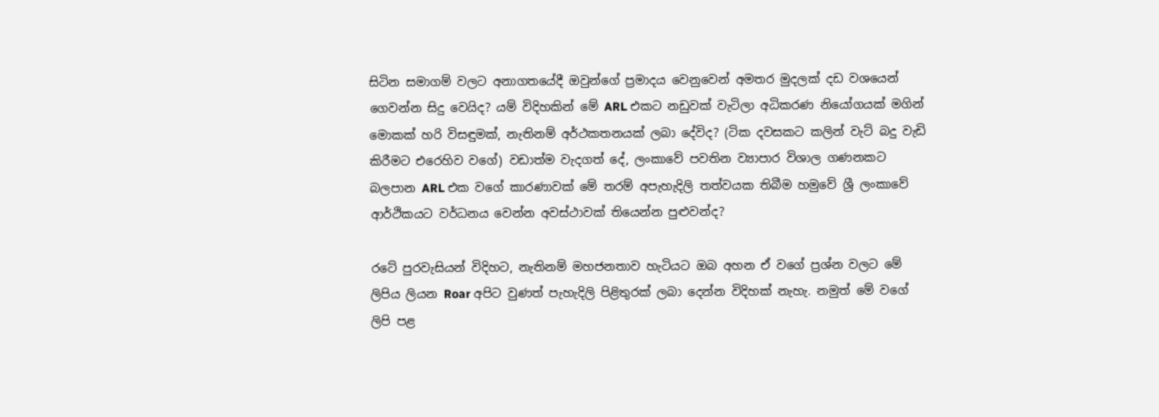සිටින සමාගම් වලට අනාගතයේදී ඔවුන්ගේ ප්‍රමාදය වෙනුවෙන් අමතර මුදලක් දඩ වශයෙන් ගෙවන්න සිදු වෙයිද? යම් විදිහකින් මේ ARL එකට නඩුවක් වැටිලා අධිකරණ නියෝගයක් මගින් මොකක් හරි විසඳුමක්, නැතිනම් අර්ථකතනයක් ලබා දේවිද? (ටික දවසකට කලින් වැට් බදු වැඩි කිරීමට එරෙහිව වගේ) වඩාත්ම වැදගත් දේ, ලංකාවේ පවතින ව්‍යාපාර විශාල ගණනකට බලපාන ARL එක වගේ කාරණාවක් මේ තරම් අපැහැදිලි තත්වයක තිබීම හමුවේ ශ්‍රී ලංකාවේ ආර්ථිකයට වර්ධනය වෙන්න අවස්ථාවක් තියෙන්න පුළුවන්ද?

රටේ පුරවැසියන් විදිහට, නැතිනම් මහජනතාව හැටියට ඔබ අහන ඒ වගේ ප්‍රශ්න වලට මේ ලිපිය ලියන Roar අපිට වුණත් පැහැදිලි පිළිතුරක් ලබා දෙන්න විදිහක් නැහැ. නමුත් මේ වගේ ලිපි පළ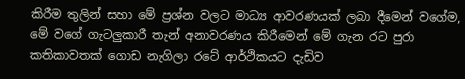කිරීම තුලින් සහා මේ ප්‍රශ්න වලට මාධ්‍ය ආවරණයක් ලබා දීමෙන් වගේම, මේ වගේ ගැටලුකාරී තැන් අනාවරණය කිරීමෙන් මේ ගැන රට පුරා කතිකාවතක් ගොඩ නැගිලා රටේ ආර්ථිකයට දැඩිව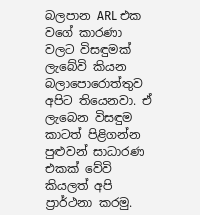බලපාන ARL එක වගේ කාරණා වලට විසඳුමක් ලැබේවි කියන බලාපොරොත්තුව අපිට තියෙනවා. ඒ ලැබෙන විසඳුම කාටත් පිළිගන්න පුළුවන් සාධාරණ එකක් වේවි කියලත් අපි ප්‍රාර්ථනා කරමු.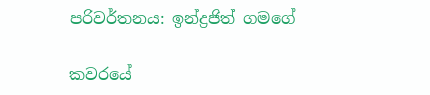පරිවර්තනය: ඉන්ද්‍රජිත් ගමගේ

කවරයේ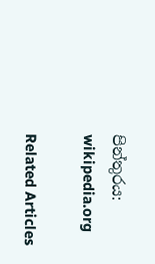පින්තුරය: wikipedia.org

Related Articles